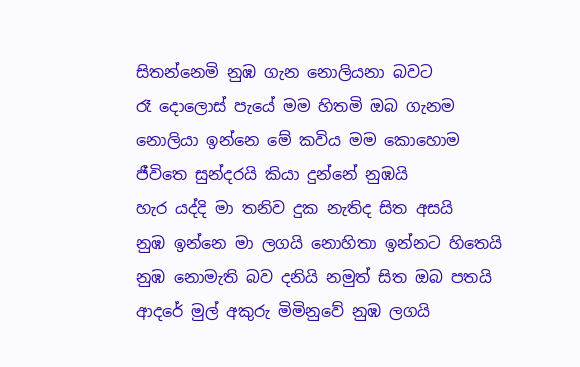සිතන්නෙමි නුඹ ගැන නොලියනා බවට
රෑ දොලොස් පැයේ මම හිතමි ඔබ ගැනම
නොලියා ඉන්නෙ මේ කවිය මම කොහොම
ජීවිතෙ සුන්දරයි කියා දුන්නේ නුඹයි
හැර යද්දි මා තනිව දුක නැතිද සිත අසයි
නුඹ ඉන්නෙ මා ලගයි නොහිතා ඉන්නට හිතෙයි
නුඹ නොමැති බව දනියි නමුත් සිත ඔබ පතයි
ආදරේ මුල් අකුරු මිමිනුවේ නුඹ ලගයි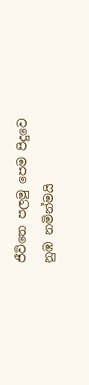ජීවිතෙ පලමු පෙම පිදුවෙ නුඹ නමින්මයි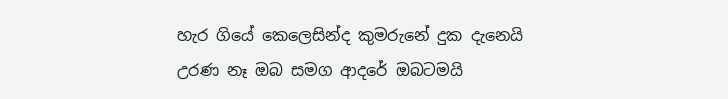හැර ගියේ කෙලෙසින්ද කුමරුනේ දුක දැනෙයි
උරණ නෑ ඔබ සමග ආදරේ ඔබටමයි